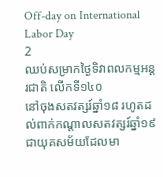Off-day on International Labor Day
2
ឈប់សម្រាកថ្ងៃទិវាពលកម្មអន្តរជាតិ លើកទី១៤០
នៅចុងសតវត្សរ៍ឆ្នាំ១៨ រហូតដល់ពាក់កណ្ដាលសតវត្សរ៍ឆ្នាំ១៩ ជាយុគសម័យដែលមា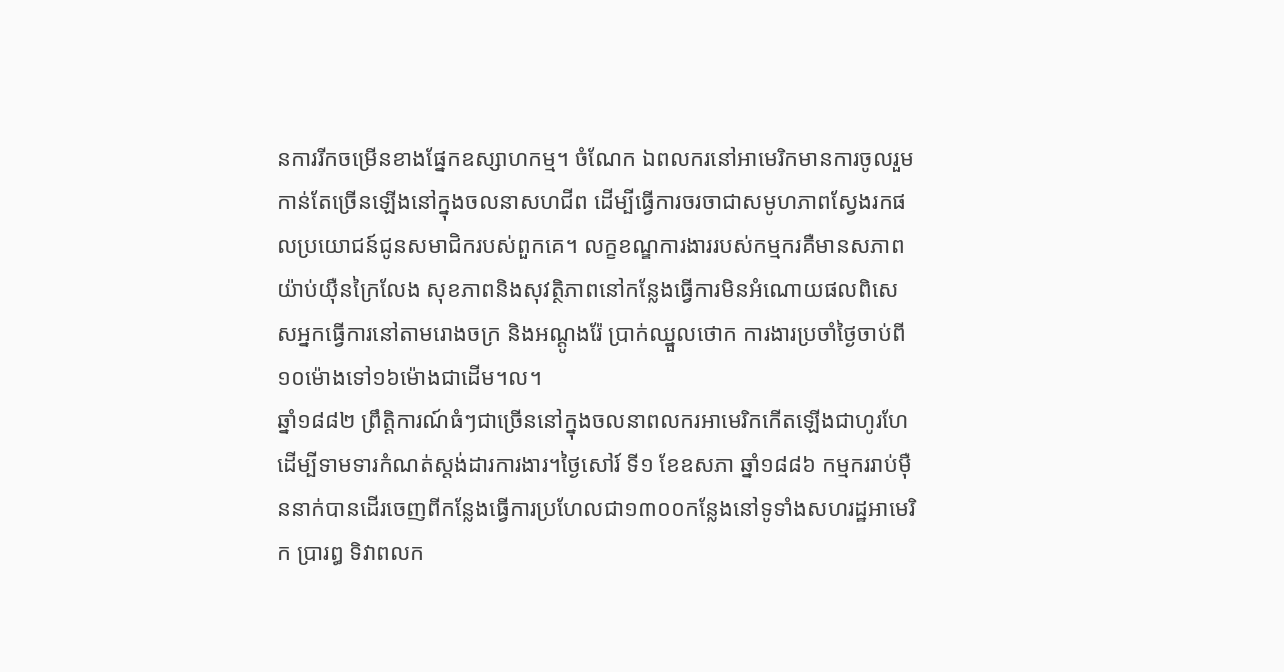នការរីកចម្រើនខាងផ្នែកឧស្សាហកម្ម។ ចំណែក ឯពលករនៅអាមេរិកមានការចូលរួមកាន់តែច្រើនឡើងនៅក្នុងចលនាសហជីព ដើម្បីធ្វើការចរចាជាសមូហភាពស្វែងរកផលប្រយោជន៍ជូនសមាជិករបស់ពួកគេ។ លក្ខខណ្ឌការងាររបស់កម្មករគឺមានសភាពយ៉ាប់យ៉ឺនក្រៃលែង សុខភាពនិងសុវត្ថិភាពនៅកន្លែងធ្វើការមិនអំណោយផលពិសេសអ្នកធ្វើការនៅតាមរោងចក្រ និងអណ្ដូងរ៉ែ ប្រាក់ឈ្នួលថោក ការងារប្រចាំថ្ងៃចាប់ពី១០ម៉ោងទៅ១៦ម៉ោងជាដើម។ល។
ឆ្នាំ១៨៨២ ព្រឹត្ដិការណ៍ធំៗជាច្រើននៅក្នុងចលនាពលករអាមេរិកកើតឡើងជាហូរហែ ដើម្បីទាមទារកំណត់ស្ដង់ដារការងារ។ថ្ងៃសៅរ៍ ទី១ ខែឧសភា ឆ្នាំ១៨៨៦ កម្មកររាប់ម៉ឺននាក់បានដើរចេញពីកន្លែងធ្វើការប្រហែលជា១៣០០កន្លែងនៅទូទាំងសហរដ្ឋអាមេរិក ប្រារឰ ទិវាពលក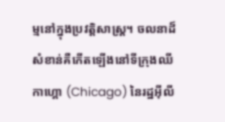ម្មនៅក្នុងប្រវត្ដិសាស្ដ្រ។ ចលនាដ៏សំខាន់គឺកើតឡើងនៅទីក្រុងឈីកាហ្គោ (Chicago) នៃរដ្ឋអ៊ីលី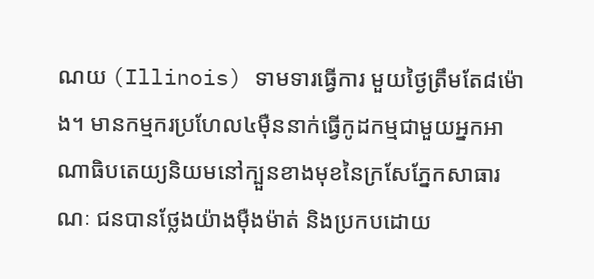ណយ (Illinois) ទាមទារធ្វើការ មួយថ្ងៃត្រឹមតែ៨ម៉ោង។ មានកម្មករប្រហែល៤ម៉ឺននាក់ធ្វើកូដកម្មជាមួយអ្នកអាណាធិបតេយ្យនិយមនៅក្បួនខាងមុខនៃក្រសែភ្នែកសាធារណៈ ជនបានថ្លែងយ៉ាងម៉ឺងម៉ាត់ និងប្រកបដោយ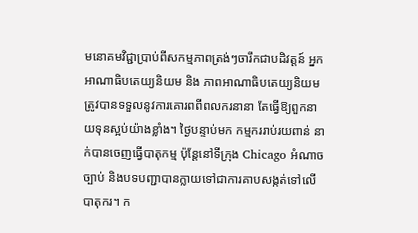មនោគមវិជ្ជាប្រាប់ពីសកម្មភាពត្រង់ៗចារឹកជាបដិវត្ដន៍ អ្នកអាណាធិបតេយ្យនិយម និង ភាពអាណាធិបតេយ្យនិយមត្រូវបានទទួលនូវការគោរពពីពលករនានា តែធ្វើឱ្យពួកនាយទុនស្អប់យ៉ាងខ្លាំង។ ថ្ងៃបន្ទាប់មក កម្មកររាប់រយពាន់ នាក់បានចេញធ្វើបាតុកម្ម ប៉ុន្ដែនៅទីក្រុង Chicago អំណាចច្បាប់ និងបទបញ្ជាបានក្លាយទៅជាការគាបសង្កត់ទៅលើបាតុករ។ ក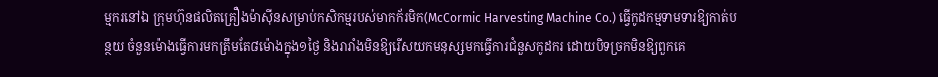ម្មករនៅឯ ក្រុមហ៊ុនផលិតគ្រឿងម៉ាស៊ីនសម្រាប់កសិកម្មរបស់មាកក័រមិក(McCormic Harvesting Machine Co.) ធ្វើកូដកម្មទាមទារឱ្យកាត់បន្ថយ ចំនួនម៉ោងធ្វើការមកត្រឹមតែ៨ម៉ោងក្នុង១ថ្ងៃ និងរារាំងមិនឱ្យរើសយកមនុស្សមកធ្វើការជំនួសកូដករ ដោយបិទច្រកមិនឱ្យពួកគេ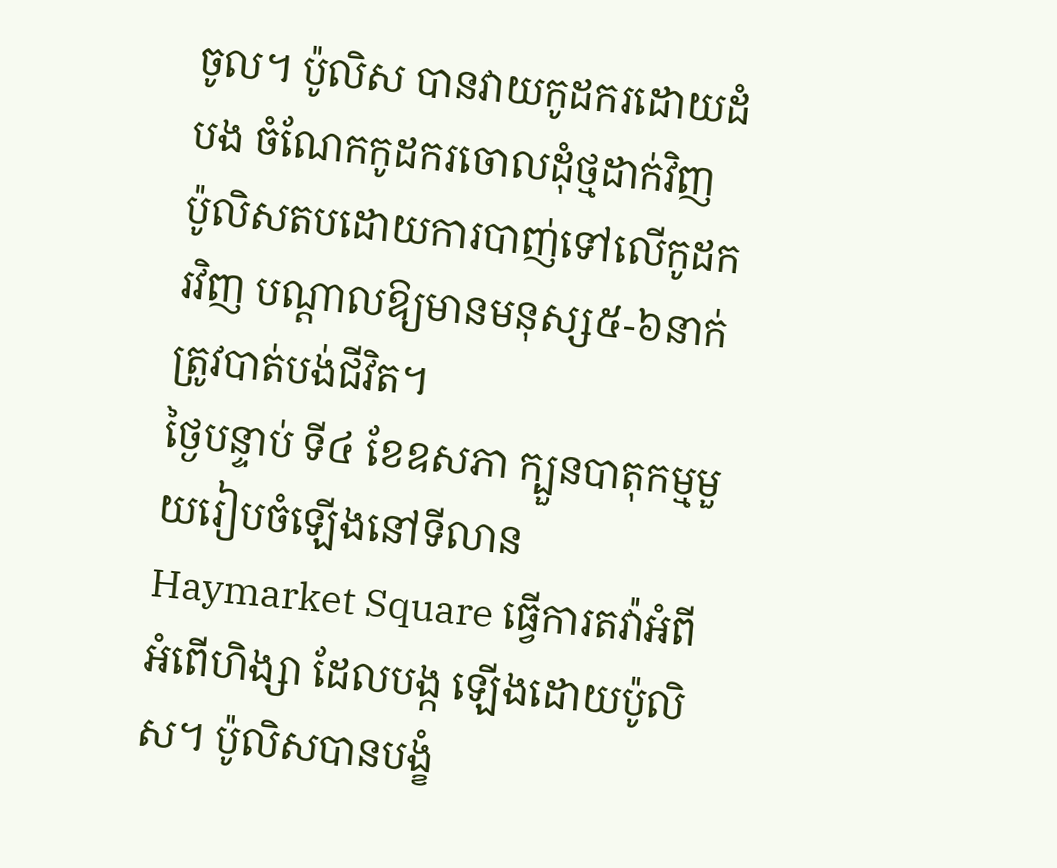ចូល។ ប៉ូលិស បានវាយកូដករដោយដំបង ចំណែកកូដករចោលដុំថ្មដាក់វិញ ប៉ូលិសតបដោយការបាញ់ទៅលើកូដករវិញ បណ្ដាលឱ្យមានមនុស្ស៥-៦នាក់ត្រូវបាត់បង់ជីវិត។
ថ្ងៃបន្ទាប់ ទី៤ ខែឧសភា ក្បួនបាតុកម្មមួយរៀបចំឡើងនៅទីលាន Haymarket Square ធ្វើការតវ៉ាអំពីអំពើហិង្សា ដែលបង្ក ឡើងដោយប៉ូលិស។ ប៉ូលិសបានបង្ខំ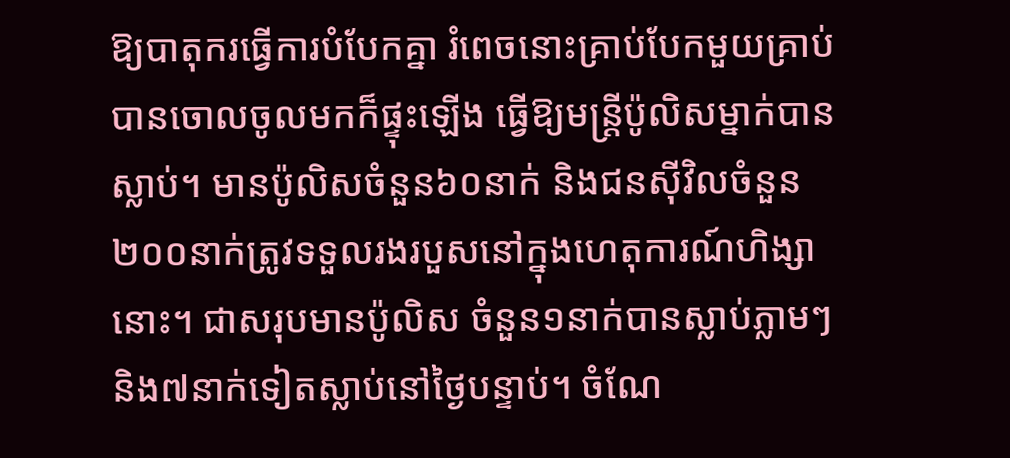ឱ្យបាតុករធ្វើការបំបែកគ្នា រំពេចនោះគ្រាប់បែកមួយគ្រាប់បានចោលចូលមកក៏ផ្ទុះឡើង ធ្វើឱ្យមន្ដ្រីប៉ូលិសម្នាក់បានស្លាប់។ មានប៉ូលិសចំនួន៦០នាក់ និងជនស៊ីវិលចំនួន២០០នាក់ត្រូវទទួលរងរបួសនៅក្នុងហេតុការណ៍ហិង្សានោះ។ ជាសរុបមានប៉ូលិស ចំនួន១នាក់បានស្លាប់ភ្លាមៗ និង៧នាក់ទៀតស្លាប់នៅថ្ងៃបន្ទាប់។ ចំណែ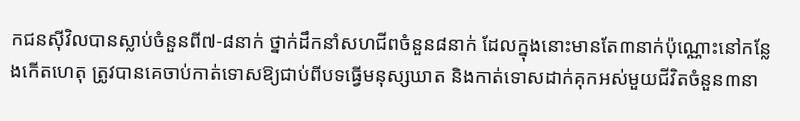កជនស៊ីវិលបានស្លាប់ចំនួនពី៧-៨នាក់ ថ្នាក់ដឹកនាំសហជីពចំនួន៨នាក់ ដែលក្នុងនោះមានតែ៣នាក់ប៉ុណ្ណោះនៅកន្លែងកើតហេតុ ត្រូវបានគេចាប់កាត់ទោសឱ្យជាប់ពីបទធ្វើមនុស្សឃាត និងកាត់ទោសដាក់គុកអស់មួយជីវិតចំនួន៣នា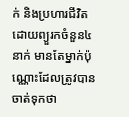ក់ និងប្រហារជីវិតដោយព្យួរកចំនួន៤នាក់ មានតែម្នាក់ប៉ុណ្ណោះដែលត្រូវបានចាត់ទុកថា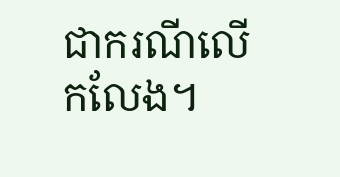ជាករណីលើកលែង។